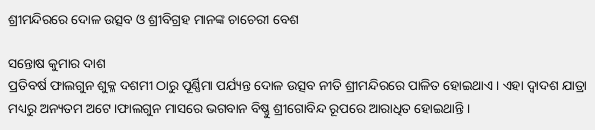ଶ୍ରୀମନ୍ଦିରରେ ଦୋଳ ଉତ୍ସବ ଓ ଶ୍ରୀବିଗ୍ରହ ମାନଙ୍କ ଚାଚେରୀ ବେଶ

ସନ୍ତୋଷ କୁମାର ଦାଶ
ପ୍ରତିବର୍ଷ ଫାଲଗୁନ ଶୁକ୍ଳ ଦଶମୀ ଠାରୁ ପୂର୍ଣ୍ଣିମା ପର୍ଯ୍ୟନ୍ତ ଦୋଳ ଉତ୍ସବ ନୀତି ଶ୍ରୀମନ୍ଦିରରେ ପାଳିତ ହୋଇଥାଏ। ଏହା ଦ୍ୱାଦଶ ଯାତ୍ରା ମଧ୍ୟରୁ ଅନ୍ୟତମ ଅଟେ।ଫାଲଗୁନ ମାସରେ ଭଗବାନ ବିଷ୍ଣୁ ଶ୍ରୀଗୋବିନ୍ଦ ରୂପରେ ଆରାଧିତ ହୋଇଥାନ୍ତି।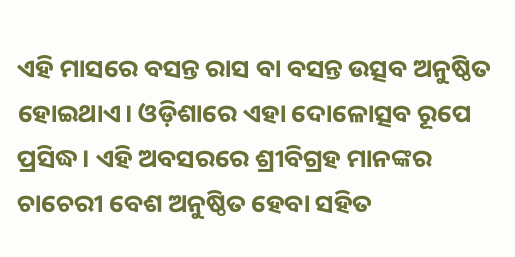ଏହି ମାସରେ ବସନ୍ତ ରାସ ବା ବସନ୍ତ ଉତ୍ସବ ଅନୁଷ୍ଠିତ ହୋଇଥାଏ। ଓଡ଼ିଶାରେ ଏହା ଦୋଳୋତ୍ସବ ରୂପେ ପ୍ରସିଦ୍ଧ। ଏହି ଅବସରରେ ଶ୍ରୀବିଗ୍ରହ ମାନଙ୍କର ଚାଚେରୀ ବେଶ ଅନୁଷ୍ଠିତ ହେବା ସହିତ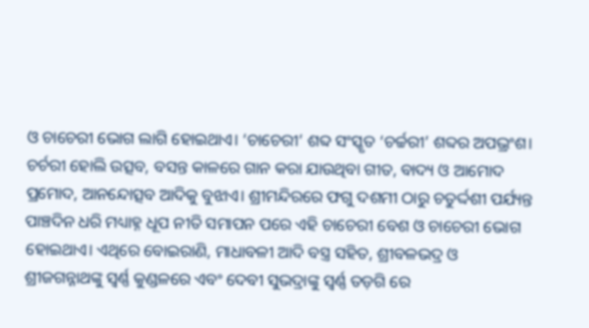ଓ ଚାଚେରୀ ଭୋଗ ଲାଗି ହୋଇଥାଏ। ‘ଚାଚେରୀ’ ଶବ୍ଦ ସଂସ୍କୃତ ‘ଚର୍ଚ୍ଚରୀ’ ଶବ୍ଦର ଅପଭ୍ରଂଶ। ଚର୍ଚରୀ ହୋଲି ଉତ୍ସବ, ବସନ୍ତ କାଳରେ ଗାନ କରା ଯାଉଥିବା ଗୀତ, ବାଦ୍ୟ ଓ ଆମୋଦ ପ୍ରମୋଦ, ଆନନ୍ଦୋତ୍ସବ ଆଦିକୁ ବୁଝାଏ। ଶ୍ରୀମନ୍ଦିରରେ ଫଗୁ ଦଶମୀ ଠାରୁ ଚତୁର୍ଦ୍ଦଶୀ ପର୍ଯ୍ୟନ୍ତ ପାଞ୍ଚଦିନ ଧରି ମଧ୍ୟାହ୍ନ ଧୂପ ନୀତି ସମାପନ ପରେ ଏହି ଚାଚେରୀ ବେଶ ଓ ଚାଚେରୀ ଭୋଗ ହୋଇଥାଏ। ଏଥିରେ ବୋଇରାଣି, ମାଧାବଳୀ ଆଦି ବସ୍ତ୍ର ସହିତ, ଶ୍ରୀବଳଭଦ୍ର ଓ ଶ୍ରୀଜଗନ୍ନାଥଙ୍କୁ ସ୍ୱର୍ଣ୍ଣ କୁଣ୍ଡଳରେ ଏବଂ ଦେବୀ ସୁଭଦ୍ରାଙ୍କୁ ସ୍ୱର୍ଣ୍ଣ ତଡ଼ଗି ରେ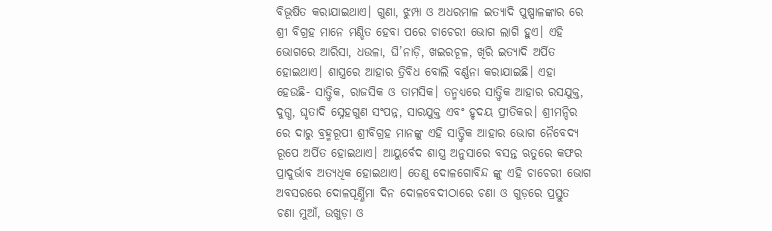ବିଭୂଷିତ କରାଯାଇଥାଏ। ଗୁଣା, ଝୁମ୍ପା ଓ ଅଧରମାଳ ଇତ୍ୟାଦି ପୁଷ୍ପାଳଙ୍କାର ରେ ଶ୍ରୀ ବିଗ୍ରହ ମାନେ ମଣ୍ଡିତ ହେବା ପରେ ଚାଚେରୀ ଭୋଗ ଲାଗି ହୁଏ। ଏହି ଭୋଗରେ ଆରିସା, ଧଉଳା, ଘି’ନାଡ଼ି, ଖଇରଚୂଳ, ଖିରି ଇତ୍ୟାଦି ଅର୍ପିତ ହୋଇଥାଏ। ଶାସ୍ତ୍ରରେ ଆହାର ତ୍ରିବିଧ ବୋଲି ବର୍ଣ୍ଣନା କରାଯାଇଛି। ଏହା ହେଉଛି- ସାତ୍ତ୍ୱିକ, ରାଜସିକ ଓ ତାମସିକ। ତନ୍ମଧ୍ୟରେ ସାତ୍ତ୍ୱିକ ଆହାର ରସଯୁକ୍ତ, ଦୁଗ୍ଧ, ଘୃତାଦି ସ୍ନେହଗୁଣ ସଂପନ୍ନ, ସାରଯୁକ୍ତ ଏବଂ ହୃଦୟ ପ୍ରୀତିକର। ଶ୍ରୀମନ୍ଦିର ରେ ଦାରୁ ବ୍ରହ୍ମରୂପୀ ଶ୍ରୀବିଗ୍ରହ ମାନଙ୍କୁ ଏହି ସାତ୍ତ୍ୱିକ ଆହାର ଭୋଗ ନୈବେଦ୍ୟ ରୂପେ ଅର୍ପିତ ହୋଇଥାଏ। ଆୟୁର୍ବେଦ ଶାସ୍ତ୍ର ଅନୁସାରେ ବସନ୍ତ ଋତୁରେ କଫର ପ୍ରାଦୁର୍ଭାବ ଅତ୍ୟଧିକ ହୋଇଥାଏ। ତେଣୁ ଦୋଳଗୋବିନ୍ଦ ଙ୍କୁ ଏହି ଚାଚେରୀ ଭୋଗ ଅବସରରେ ଦୋଳପୂର୍ଣ୍ଣିମା ଦିନ ଦୋଳବେଦୀଠାରେ ଚଣା ଓ ଗୁଡ଼ରେ ପ୍ରସ୍ତୁତ ଚଣା ମୁଆଁ, ଉଖୁଡ଼ା ଓ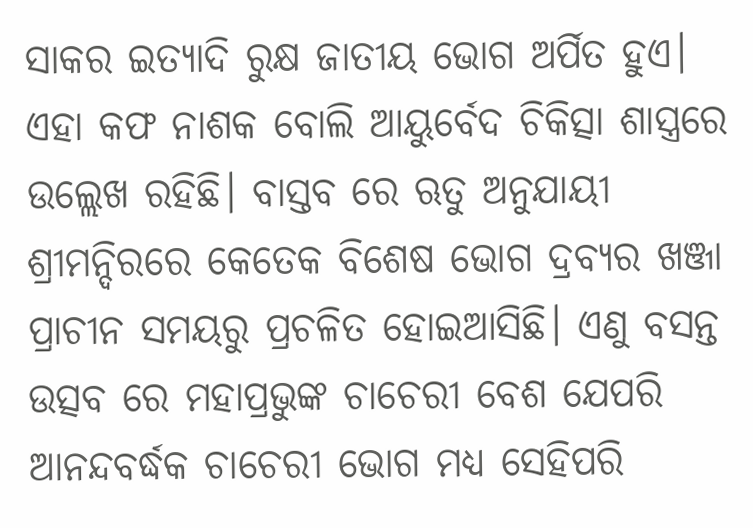ସାକର ଇତ୍ୟାଦି ରୁକ୍ଷ ଜାତୀୟ ଭୋଗ ଅର୍ପିତ ହୁଏ। ଏହା କଫ ନାଶକ ବୋଲି ଆୟୁର୍ବେଦ ଚିକିତ୍ସା ଶାସ୍ତ୍ରରେ ଉଲ୍ଲେଖ ରହିଛି। ବାସ୍ତବ ରେ ଋତୁ ଅନୁଯାୟୀ ଶ୍ରୀମନ୍ଦିରରେ କେତେକ ବିଶେଷ ଭୋଗ ଦ୍ରବ୍ୟର ଖଞ୍ଜା ପ୍ରାଚୀନ ସମୟରୁ ପ୍ରଚଳିତ ହୋଇଆସିଛି। ଏଣୁ ବସନ୍ତ ଉତ୍ସବ ରେ ମହାପ୍ରଭୁଙ୍କ ଚାଚେରୀ ବେଶ ଯେପରି ଆନନ୍ଦବର୍ଦ୍ଧକ ଚାଚେରୀ ଭୋଗ ମଧ୍ୟ ସେହିପରି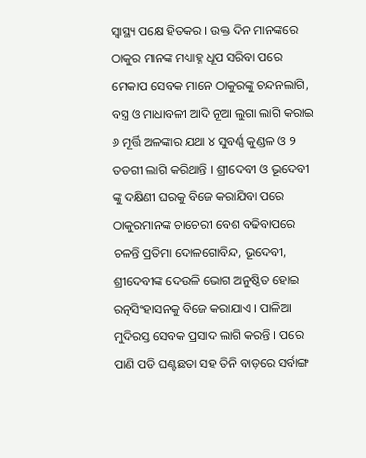ସ୍ୱାସ୍ଥ୍ୟ ପକ୍ଷେ ହିତକର । ଉକ୍ତ ଦିନ ମାନଙ୍କରେ ଠାକୁର ମାନଙ୍କ ମଧ୍ୟାହ୍ନ ଧୂପ ସରିବା ପରେ ମେକାପ ସେବକ ମାନେ ଠାକୁରଙ୍କୁ ଚନ୍ଦନଲାଗି, ବସ୍ତ୍ର ଓ ମାଧାବଳୀ ଆଦି ନୂଆ ଲୁଗା ଲାଗି କରାଇ ୬ ମୂର୍ତ୍ତି ଅଳଙ୍କାର ଯଥା ୪ ସୁବର୍ଣ୍ଣ କୁଣ୍ଡଳ ଓ ୨ ତଡଗୀ ଲାଗି କରିଥାନ୍ତି । ଶ୍ରୀଦେବୀ ଓ ଭୂଦେବୀ ଙ୍କୁ ଦକ୍ଷିଣୀ ଘରକୁ ବିଜେ କରାଯିବା ପରେ ଠାକୁରମାନଙ୍କ ଚାଚେରୀ ବେଶ ବଢିବାପରେ ଚଳନ୍ତି ପ୍ରତିମା ଦୋଳଗୋବିନ୍ଦ, ଭୂଦେବୀ, ଶ୍ରୀଦେବୀଙ୍କ ଦେଉଳି ଭୋଗ ଅନୁଷ୍ଠିତ ହୋଇ ରତ୍ନସିଂହାସନକୁ ବିଜେ କରାଯାଏ । ପାଳିଆ ମୁଦିରସ୍ତ ସେବକ ପ୍ରସାଦ ଲାଗି କରନ୍ତି । ପରେ ପାଣି ପଡି ଘଣ୍ଟଛତା ସହ ତିନି ବାଡ଼ରେ ସର୍ବାଙ୍ଗ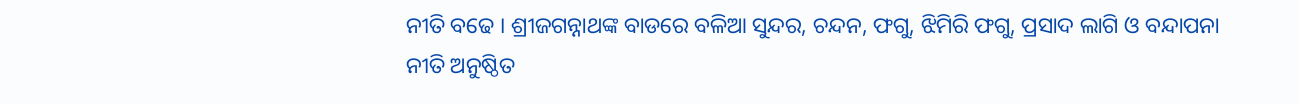ନୀତି ବଢେ । ଶ୍ରୀଜଗନ୍ନାଥଙ୍କ ବାଡରେ ବଳିଆ ସୁନ୍ଦର, ଚନ୍ଦନ, ଫଗୁ, ଝିମିରି ଫଗୁ, ପ୍ରସାଦ ଲାଗି ଓ ବନ୍ଦାପନା ନୀତି ଅନୁଷ୍ଠିତ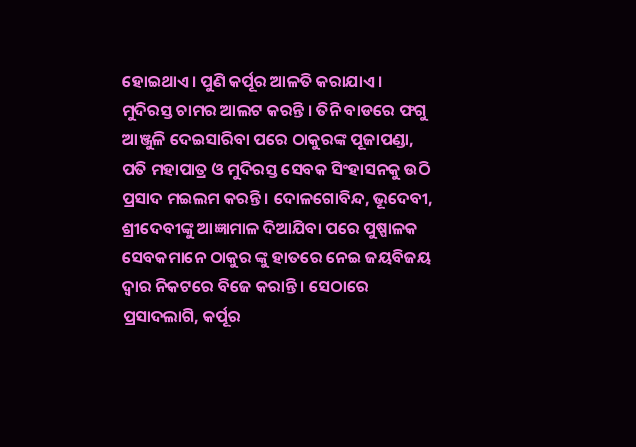ହୋଇଥାଏ। ପୁଣି କର୍ପୂର ଆଳତି କରାଯାଏ । ମୁଦିରସ୍ତ ଚାମର ଆଲଟ କରନ୍ତି । ତିନି ବାଡରେ ଫଗୁ ଆଞ୍ଜୁଳି ଦେଇସାରିବା ପରେ ଠାକୁରଙ୍କ ପୂଜାପଣ୍ଡା, ପତି ମହାପାତ୍ର ଓ ମୁଦିରସ୍ତ ସେବକ ସିଂହାସନକୁ ଉଠି ପ୍ରସାଦ ମଇଲମ କରନ୍ତି । ଦୋଳଗୋବିନ୍ଦ, ଭୂଦେବୀ, ଶ୍ରୀଦେବୀଙ୍କୁ ଆଜ୍ଞାମାଳ ଦିଆଯିବା ପରେ ପୁଷ୍ପାଳକ ସେବକମାନେ ଠାକୁର ଙ୍କୁ ହାତରେ ନେଇ ଜୟବିଜୟ ଦ୍ୱାର ନିକଟରେ ବିଜେ କରାନ୍ତି । ସେଠାରେ ପ୍ରସାଦଲାଗି, କର୍ପୂର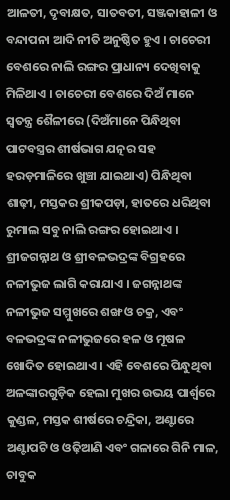ଆଳତୀ, ଦୃବାକ୍ଷତ, ସାତବତୀ, ସଞ୍ଜକାହାଳୀ ଓ ବନ୍ଦାପନା ଆଦି ନୀତି ଅନୁଷ୍ଠିତ ହୁଏ । ଚାଚେରୀ ବେଶରେ ନାଲି ରଙ୍ଗର ପ୍ରାଧାନ୍ୟ ଦେଖିବାକୁ ମିଳିଥାଏ । ଚାଚେରୀ ବେଶରେ ଦିଅଁ ମାନେ ସ୍ୱତନ୍ତ୍ର ଶୈଳୀରେ (ଦିଅଁମାନେ ପିନ୍ଧିଥିବା ପାଟବସ୍ତ୍ରର ଶୀର୍ଷଭାଗ ଯତ୍ନର ସହ ହରଡ଼ମାଳିରେ ଖୁଞ୍ଚା ଯାଇଥାଏ) ପିନ୍ଧିଥିବା ଶାଢ଼ୀ, ମସ୍ତକର ଶ୍ରୀକପଡ଼ା, ହାତରେ ଧରିଥିବା ରୁମାଲ ସବୁ ନାଲି ରଙ୍ଗର ହୋଇଥାଏ । ଶ୍ରୀଜଗନ୍ନାଥ ଓ ଶ୍ରୀବଳଭଦ୍ରଙ୍କ ବିଗ୍ରହରେ ନଳୀଭୁଜ ଲାଗି କରାଯାଏ । ଜଗନ୍ନାଥଙ୍କ ନଳୀଭୁଜ ସମ୍ମୁଖରେ ଶଙ୍ଖ ଓ ଚକ୍ର, ଏବଂ ବଳଭଦ୍ରଙ୍କ ନଳୀଭୁଜରେ ହଳ ଓ ମୂଷଳ ଖୋଦିତ ହୋଇଥାଏ । ଏହି ବେଶରେ ପିନ୍ଧୁଥିବା ଅଳଙ୍କାରଗୁଡ଼ିକ ହେଲା ମୁଖର ଉଭୟ ପାର୍ଶ୍ୱରେ କୁଣ୍ଡଳ, ମସ୍ତକ ଶୀର୍ଷରେ ଚନ୍ଦ୍ରିକା, ଅଣ୍ଟାରେ ଅଣ୍ଟାପଟି ଓ ଓଢ଼ିଆଣି ଏବଂ ଗଳାରେ ଗିନି ମାଳ, ଚାବୁକ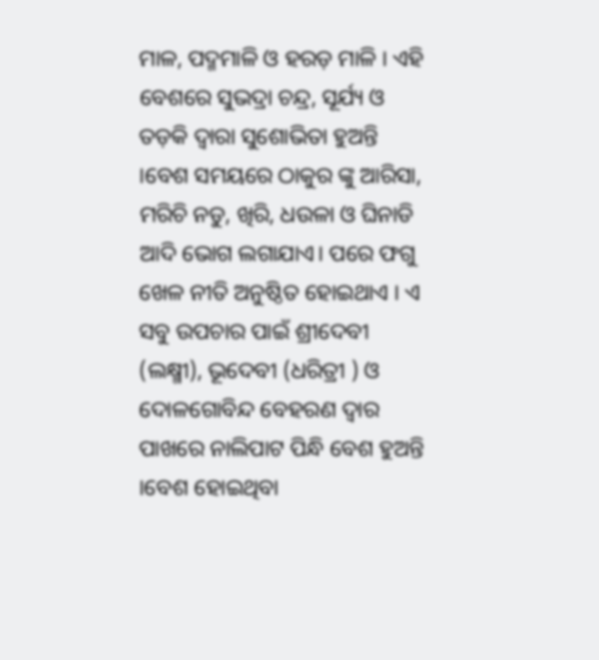ମାଳ, ପଦ୍ମମାଳି ଓ ହରଡ଼ ମାଳି । ଏହି ବେଶରେ ସୁଭଦ୍ରା ଚନ୍ଦ୍ର, ସୂର୍ଯ୍ୟ ଓ ତଡ଼କି ଦ୍ୱାରା ସୁଶୋଭିତା ହୁଅନ୍ତି ।ବେଶ ସମୟରେ ଠାକୁର ଙ୍କୁ ଆରିସା, ମରିଚି ନଡୁ, ଖିରି, ଧଉଳା ଓ ଘିନାଡି ଆଦି ଭୋଗ ଲଗାଯାଏ। ପରେ ଫଗୁ ଖେଳ ନୀତି ଅନୁଷ୍ଠିତ ହୋଇଥାଏ । ଏ ସବୁ ଉପଚାର ପାଇଁ ଶ୍ରୀଦେବୀ (ଲକ୍ଷ୍ମୀ), ଭୂଦେବୀ (ଧରିତ୍ରୀ ) ଓ ଦୋଳଗୋବିନ୍ଦ ବେହରଣ ଦ୍ୱାର ପାଖରେ ନାଲିପାଟ ପିନ୍ଧି ବେଶ ହୁଅନ୍ତି ।ବେଶ ହୋଇଥିବା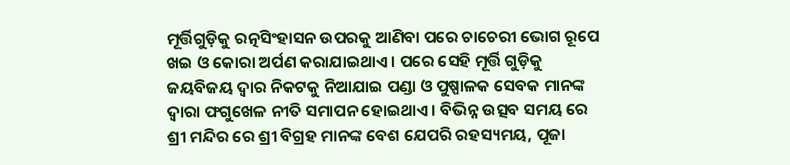ମୂର୍ତ୍ତିଗୁଡ଼ିକୁ ରତ୍ନସିଂହାସନ ଉପରକୁ ଆଣିବା ପରେ ଚାଚେରୀ ଭୋଗ ରୂପେ ଖଇ ଓ କୋରା ଅର୍ପଣ କରାଯାଇଥାଏ । ପରେ ସେହି ମୂର୍ତ୍ତି ଗୁଡ଼ିକୁ ଜୟବିଜୟ ଦ୍ୱାର ନିକଟକୁ ନିଆଯାଇ ପଣ୍ଡା ଓ ପୁଷ୍ପାଳକ ସେବକ ମାନଙ୍କ ଦ୍ୱାରା ଫଗୁଖେଳ ନୀତି ସମାପନ ହୋଇଥାଏ । ବିଭିନ୍ନ ଉତ୍ସବ ସମୟ ରେ
ଶ୍ରୀ ମନ୍ଦିର ରେ ଶ୍ରୀ ବିଗ୍ରହ ମାନଙ୍କ ବେଶ ଯେପରି ରହସ୍ୟମୟ, ପୂଜା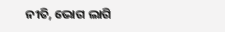ନୀତି, ଭୋଗ ଲାଗି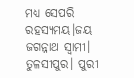ମଧ୍ୟ ସେପରି ରହସ୍ୟମୟ।ଜୟ ଜଗନ୍ନାଥ ସ୍ଵାମୀ।
ତୁଳସୀପୁର। ପୁରୀ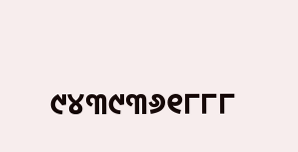୯୪୩୯୩୬୧୮୮୮